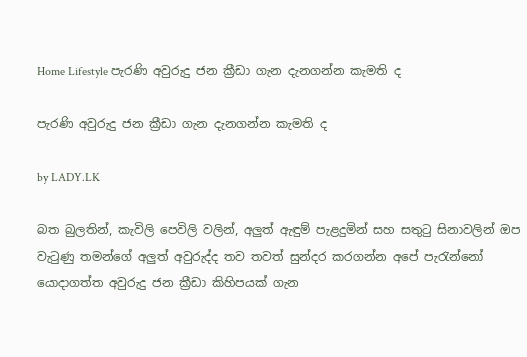Home Lifestyle පැරණි අවුරුදු ජන ක්‍රීඩා ගැන දැනගන්න කැමති ද

පැරණි අවුරුදු ජන ක්‍රීඩා ගැන දැනගන්න කැමති ද

by LADY.LK

බත බුලතින්, කැවිලි පෙවිලි වලින්, අලුත් ඇඳුම් පැළදුමින් සහ සතුටු සිනාවලින් ඔප වැටුණු තමන්ගේ අලුත් අවුරුද්ද තව තවත් සුන්දර කරගන්න අපේ පැරැන්නෝ යොදාගත්ත අවුරුදු ජන ක්‍රීඩා කිහිපයක් ගැන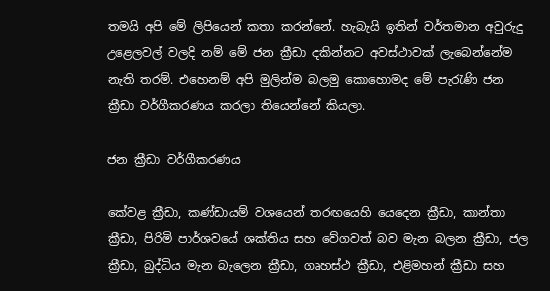තමයි අපි මේ ලිපියෙන් කතා කරන්නේ. හැබැයි ඉතින් වර්තමාන අවුරුදු උළෙලවල් වලදි නම් මේ ජන ක්‍රීඩා දකින්නට අවස්ථාවක් ලැබෙන්නේම නැති තරම්. එහෙනම් අපි මුලින්ම බලමු කොහොමද මේ පැරැණි ජන ක්‍රීඩා වර්ගීකරණය කරලා තියෙන්නේ කියලා.

ජන ක්‍රීඩා වර්ගීකරණය

කේවළ ක්‍රීඩා, කණ්ඩායම් වශයෙන් තරඟයෙහි යෙදෙන ක්‍රීඩා, කාන්තා ක්‍රීඩා, පිරිමි පාර්ශවයේ ශක්තිය සහ වේගවත් බව මැන බලන ක්‍රීඩා, ජල ක්‍රීඩා, බුද්ධිය මැන බැලෙන ක්‍රීඩා, ගෘහස්ථ ක්‍රීඩා, එළිමහන් ක්‍රීඩා සහ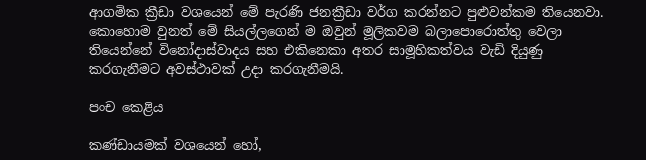ආගමික ක්‍රීඩා වශයෙන් මේ පැරණි ජනක්‍රීඩා වර්ග කරන්නට පුළුවන්කම තියෙනවා. කොහොම වුනත් මේ සියල්ලගෙන් ම ඔවුන් මූලිකවම බලාපොරොත්තු වෙලා තියෙන්නේ විනෝදාස්වාදය සහ එකිනෙකා අතර සාමූහිකත්වය වැඩි දියුණු කරගැනීමට අවස්ථාවක් උදා කරගැනීමයි.

පංච කෙළිය

කණ්ඩායමක් වශයෙන් හෝ,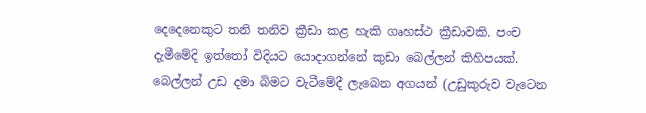දෙදෙනෙකුට තනි තනිව ක්‍රීඩා කළ හැකි ගෘහස්ථ ක්‍රීඩාවකි. පංච දැමීමේදි ඉත්තෝ විදියට යොදාගන්නේ කුඩා බෙල්ලන් කිහිපයක්. බෙල්ලන් උඩ දමා බිමට වැටීමේදී ලැබෙන අගයන් (උඩුකුරුව වැටෙන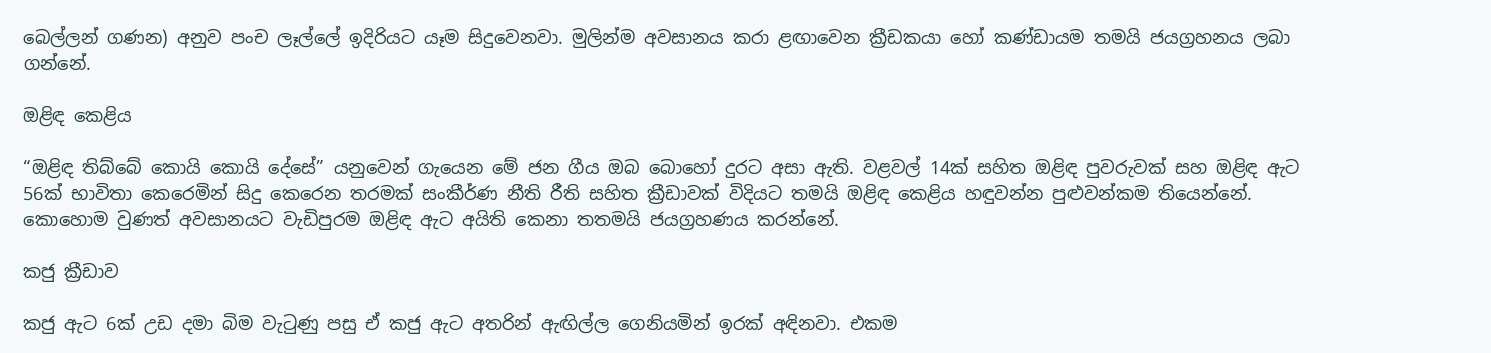බෙල්ලන් ගණන) අනුව පංච ලෑල්ලේ ඉදිරියට යෑම සිදුවෙනවා. මුලින්ම අවසානය කරා ළඟාවෙන ක්‍රීඩකයා හෝ කණ්ඩායම තමයි ජයග්‍රහනය ලබා ගන්නේ.

ඔළිඳ කෙළිය

“ඔළිඳ තිබ්බේ කොයි කොයි දේසේ” යනුවෙන් ගැයෙන මේ ජන ගීය ඔබ බොහෝ දුරට අසා ඇති. වළවල් 14ක් සහිත ඔළිඳ පුවරුවක් සහ ඔළිඳ ඇට 56ක් භාවිතා කෙරෙමින් සිදු කෙරෙන තරමක් සංකීර්ණ නීති රීති සහිත ක්‍රීඩාවක් විදියට තමයි ඔළිඳ කෙළිය හඳුවන්න පුළුවන්කම තියෙන්නේ. කොහොම වුණත් අවසානයට වැඩිපුරම ඔළිඳ ඇට අයිති කෙනා තතමයි ජයග්‍රහණය කරන්නේ.

කජු ක්‍රීඩාව

කජු ඇට 6ක් උඩ දමා බිම වැටුණු පසු ඒ කජු ඇට අතරින් ඇඟිල්ල ගෙනියමින් ඉරක් අඳිනවා. එකම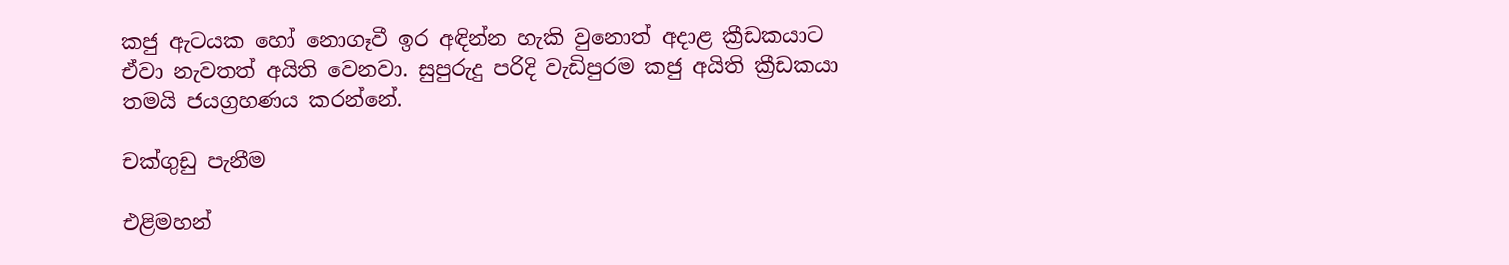කජු ඇටයක හෝ නොගෑවී ඉර අඳින්න හැකි වුනොත් අදාළ ක්‍රීඩකයාට ඒවා නැවතත් අයිති වෙනවා. සුපුරුදු පරිදි වැඩිපුරම කජු අයිති ක්‍රීඩකයා තමයි ජයග්‍රහණය කරන්නේ.

චක්ගුඩු පැනීම

එළිමහන්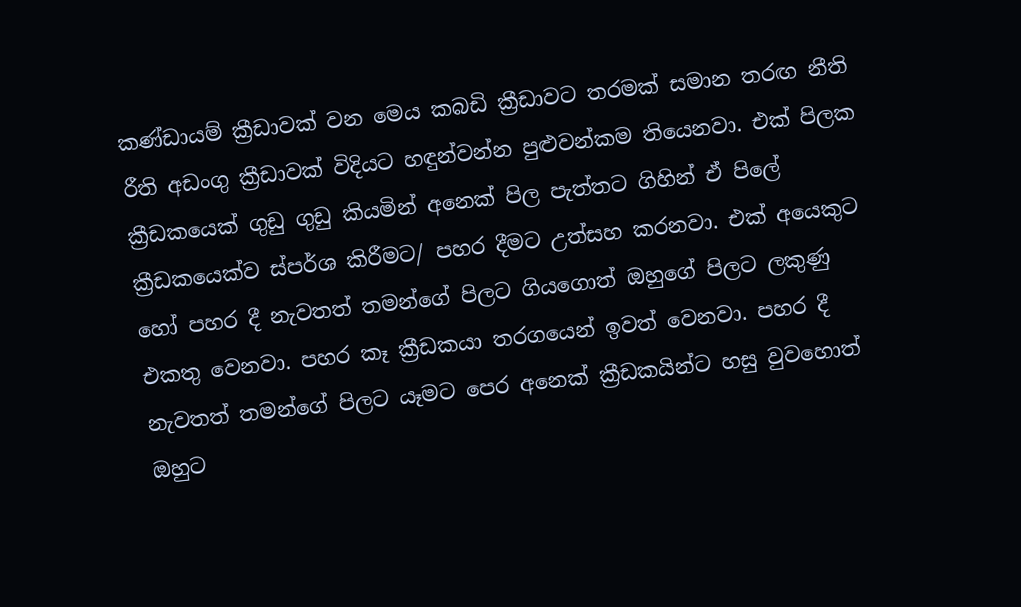කණ්ඩායම් ක්‍රීඩාවක් වන මෙය කබඩි ක්‍රීඩාවට තරමක් සමාන තරඟ නීති රීති අඩංගු ක්‍රීඩාවක් විදියට හඳුන්වන්න පුළුවන්කම තියෙනවා. එක් පිලක ක්‍රීඩකයෙක් ගුඩු ගුඩු කියමින් අනෙක් පිල පැත්තට ගිහින් ඒ පිලේ ක්‍රීඩකයෙක්ව ස්පර්ශ කිරීමට/ පහර දීමට උත්සහ කරනවා. එක් අයෙකුට හෝ පහර දී නැවතත් තමන්ගේ පිලට ගියගොත් ඔහුගේ පිලට ලකුණු එකතු වෙනවා. පහර කෑ ක්‍රීඩකයා තරගයෙන් ඉවත් වෙනවා. පහර දී නැවතත් තමන්ගේ පිලට යෑමට පෙර අනෙක් ක්‍රීඩකයින්ට හසු වුවහොත් ඔහුට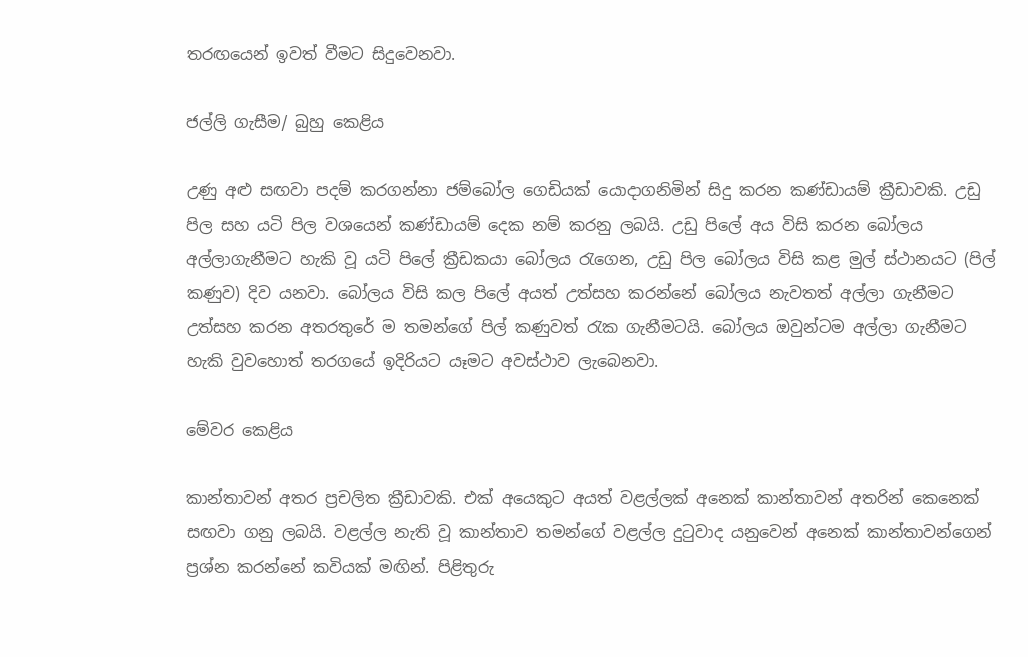තරඟයෙන් ඉවත් වීමට සිදුවෙනවා.

ජල්ලි ගැසීම/ බුහු කෙළිය

උණු අළු සඟවා පදම් කරගන්නා ජම්බෝල ගෙඩියක් යොදාගනිමින් සිදු කරන කණ්ඩායම් ක්‍රීඩාවකි. උඩු පිල සහ යටි පිල වශයෙන් කණ්ඩායම් දෙක නම් කරනු ලබයි. උඩු පිලේ අය විසි කරන බෝලය අල්ලාගැනීමට හැකි වූ යටි පිලේ ක්‍රීඩකයා බෝලය රැගෙන, උඩු පිල බෝලය විසි කළ මුල් ස්ථානයට (පිල් කණුව) දිව යනවා. බෝලය විසි කල පිලේ අයත් උත්සහ කරන්නේ බෝලය නැවතත් අල්ලා ගැනීමට උත්සහ කරන අතරතුරේ ම තමන්ගේ පිල් කණුවත් රැක ගැනීමටයි. බෝලය ඔවුන්ටම අල්ලා ගැනීමට හැකි වුවහොත් තරගයේ ඉදිරියට යෑමට අවස්ථාව ලැබෙනවා.

මේවර කෙළිය

කාන්තාවන් අතර ප්‍රචලිත ක්‍රීඩාවකි. එක් අයෙකුට අයත් වළල්ලක් අනෙක් කාන්තාවන් අතරින් කෙනෙක් සඟවා ගනු ලබයි. වළල්ල නැති වූ කාන්තාව තමන්ගේ වළල්ල දුටුවාද යනුවෙන් අනෙක් කාන්තාවන්ගෙන් ප්‍රශ්න කරන්නේ කවියක් මඟින්. පිළිතුරු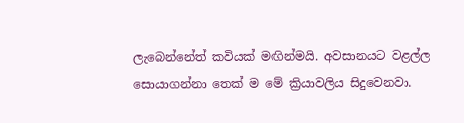ලැබෙන්නේත් කවියක් මඟින්මයි. අවසානයට වළල්ල සොයාගන්නා තෙක් ම මේ ක්‍රියාවලිය සිදුවෙනවා.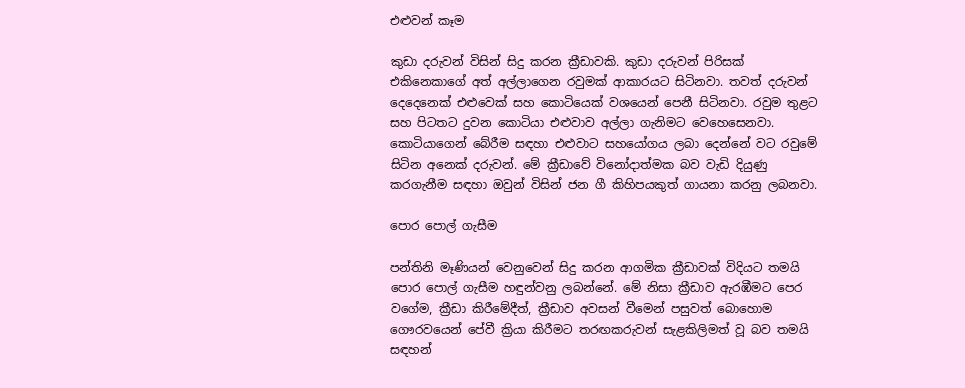එළුවන් කෑම

කුඩා දරුවන් විසින් සිදු කරන ක්‍රීඩාවකි. කුඩා දරුවන් පිරිසක් එකිනෙකාගේ අත් අල්ලාගෙන රවුමක් ආකාරයට සිටිනවා. තවත් දරුවන් දෙදෙනෙක් එළුවෙක් සහ කොටියෙක් වශයෙන් පෙනී සිටිනවා. රවුම තුළට සහ පිටතට දුවන කොටියා එළුවාව අල්ලා ගැනිමට වෙහෙසෙනවා. කොටියාගෙන් බේරීම සඳහා එළුවාට සහයෝගය ලබා දෙන්නේ වට රවුමේ සිටින අනෙක් දරුවන්. මේ ක්‍රීඩාවේ විනෝදාත්මක බව වැඩි දියුණු කරගැනීම සඳහා ඔවුන් විසින් ජන ගී කිහිපයකුත් ගායනා කරනු ලබනවා.

පොර පොල් ගැසීම

පන්තිනි මෑණියන් වෙනුවෙන් සිදු කරන ආගමික ක්‍රීඩාවක් විදියට තමයි පොර පොල් ගැසීම හඳුන්වනු ලබන්නේ. මේ නිසා ක්‍රීඩාව ඇරඹීමට පෙර වගේම, ක්‍රීඩා කිරීමේදීත්, ක්‍රීඩාව අවසන් වීමෙන් පසුවත් බොහොම ගෞරවයෙන් පේවී ක්‍රියා කිරීමට තරඟකරුවන් සැළකිලිමත් වූ බව තමයි සඳහන්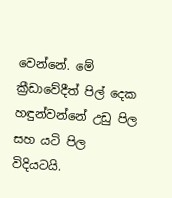වෙන්නේ. මේ ක්‍රීඩාවේදීත් පිල් දෙක හඳුන්වන්නේ උඩු පිල සහ යටි පිල විදියටයි.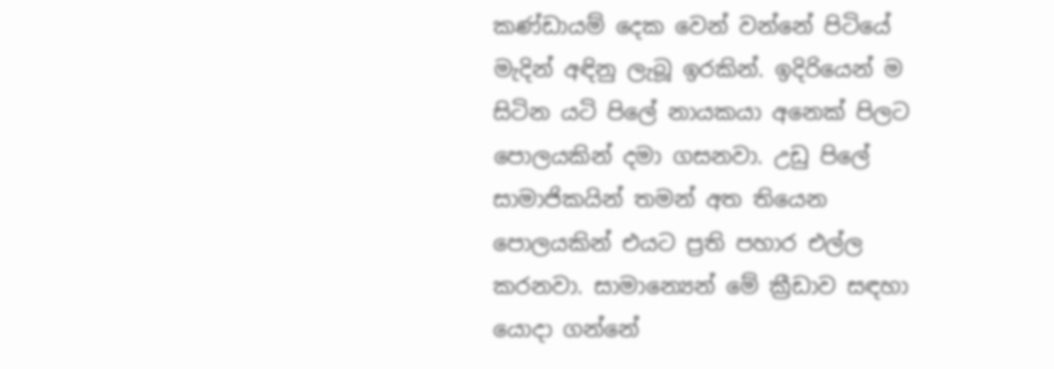කණ්ඩායම් දෙක වෙන් වන්නේ පිටියේ මැදින් අඳිනු ලැබූ ඉරකින්. ඉදිරියෙන් ම සිටින යටි පිලේ නායකයා අනෙක් පිලට පොලයකින් දමා ගසනවා. උඩු පිලේ සාමාජිකයින් තමන් අත තියෙන පොලයකින් එයට ප්‍රති පහාර එල්ල කරනවා. සාමාන්‍යෙන් මේ ක්‍රීඩාව සඳහා යොදා ගන්නේ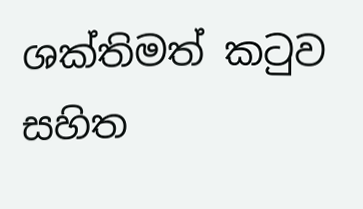ශක්තිමත් කටුව සහිත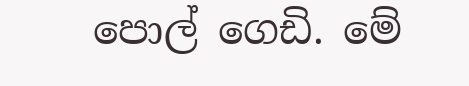පොල් ගෙඩි. මේ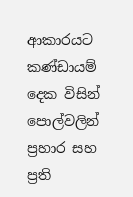ආකාරයට කණ්ඩායම් දෙක විසින් පොල්වලින් ප්‍රහාර සහ ප්‍රති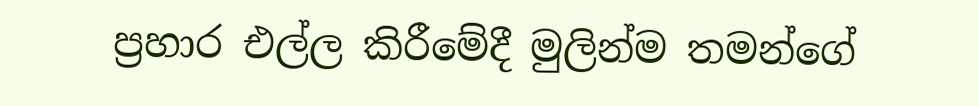ප්‍රහාර එල්ල කිරීමේදී මුලින්ම තමන්ගේ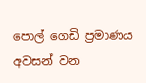පොල් ගෙඩි ප්‍රමාණය අවසන් වන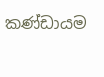කණ්ඩායම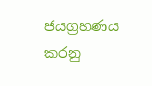ජයග්‍රහණය කරනු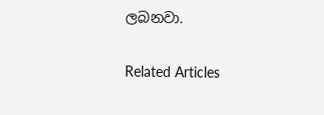ලබනවා.

Related Articles